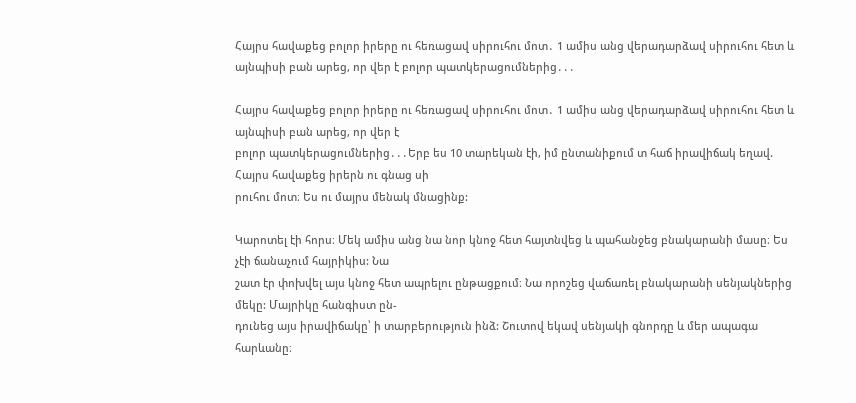Հայրս հավաքեց բոլոր իրերը ու հեռացավ սիրուհու մոտ․ 1 ամիս անց վերադարձավ սիրուհու հետ և այնպիսի բան արեց, որ վեր է բոլոր պատկերացումներից․․․

Հայրս հավաքեց բոլոր իրերը ու հեռացավ սիրուհու մոտ․ 1 ամիս անց վերադարձավ սիրուհու հետ և այնպիսի բան արեց, որ վեր է
բոլոր պատկերացումներից․․․Երբ ես 10 տարեկան էի, իմ ընտանիքում տ հաճ իրավիճակ եղավ. Հայրս հավաքեց իրերն ու գնաց սի
րուհու մոտ։ Ես ու մայրս մենակ մնացինք:

Կարոտել էի հորս։ Մեկ ամիս անց նա նոր կնոջ հետ հայտնվեց և պահանջեց բնակարանի մասը։ Ես չէի ճանաչում հայրիկիս: Նա
շատ էր փոխվել այս կնոջ հետ ապրելու ընթացքում։ Նա որոշեց վաճառել բնակարանի սենյակներից մեկը: Մայրիկը հանգիստ ըն-
դունեց այս իրավիճակը՝ ի տարբերություն ինձ: Շուտով եկավ սենյակի գնորդը և մեր ապագա հարևանը։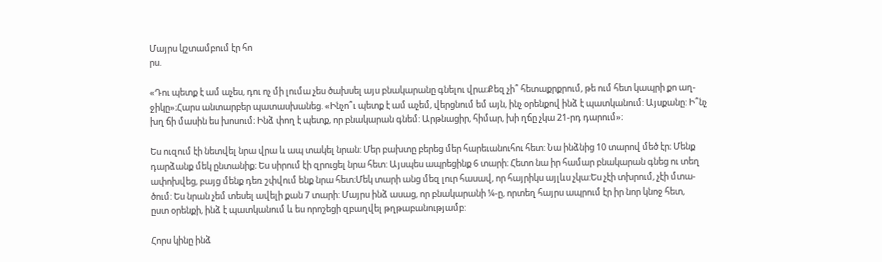Մայրս կշտամբում էր հո
րս.

«Դու պետք է ամ աչես, դու ոչ մի լումա չես ծախսել այս բնակարանը գնելու վրա։Քեզ չի՞ հետաքրքրում, թե ում հետ կապրի քո աղ-
ջիկը»։Հարս անտարբեր պատասխանեց. «Ինչո՞ւ պետք է ամ աչեմ, վերցնում եմ այն, ինչ օրենքով ինձ է պատկանում: Այսքանը: Ի՞նչ
խղ ճի մասին ես խոսում։ Ինձ փող է պետք, որ բնակարան գնեմ: Արթնացիր, հիմար, խի ղճը չկա 21-րդ դարում»։

Ես ուզում էի նետվել նրա վրա և ապ տակել նրան: Մեր բախտը բերեց մեր հարեւանուհու հետ: Նա ինձնից 10 տարով մեծ էր։ Մենք
դարձանք մեկ ընտանիք։ Ես սիրում էի զրուցել նրա հետ: Այսպես ապրեցինք 6 տարի։ Հետո նա իր համար բնակարան գնեց ու տեղ
ափոխվեց, բայց մենք դեռ շփվում ենք նրա հետ։Մեկ տարի անց մեզ լուր հասավ, որ հայրիկս այլևս չկա:Ես չէի տխրում, չէի մտա-
ծում: Ես նրան չեմ տեսել ավելի քան 7 տարի: Մայրս ինձ ասաց, որ բնակարանի ¼-ը, որտեղ հայրս ապրում էր իր նոր կնոջ հետ,
ըստ օրենքի, ինձ է պատկանում և ես որոշեցի զբաղվել թղթաբանությամբ:

Հորս կինը ինձ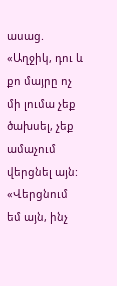ասաց. «Աղջիկ, դու և քո մայրը ոչ մի լումա չեք ծախսել, չեք ամաչում վերցնել այն: «Վերցնում եմ այն, ինչ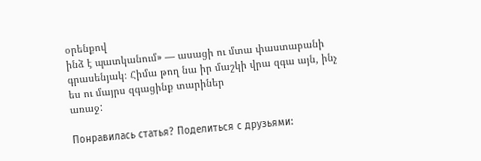օրենքով
ինձ է պատկանում» — ասացի ու մտա փաստաբանի գրասենյակ։ Հիմա թող նա իր մաշկի վրա զգա այն, ինչ ես ու մայրս զգացինք տարիներ
առաջ:

Понравилась статья? Поделиться с друзьями: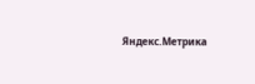Яндекс.Метрика